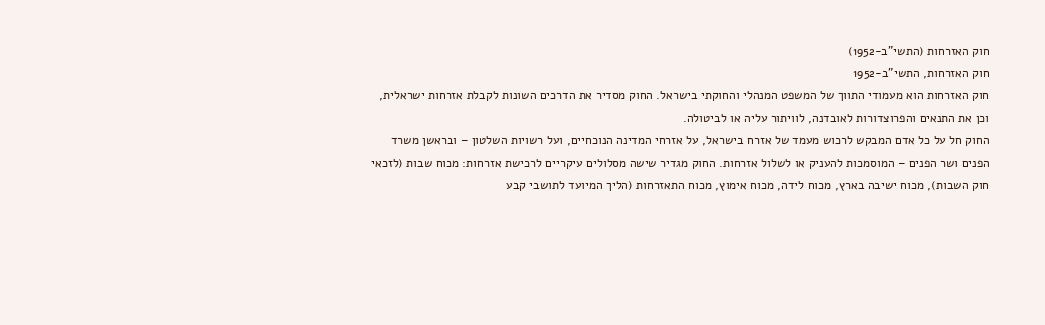חוק האזרחות (התשי"ב-1952)
חוק האזרחות, התשי"ב-1952
חוק האזרחות הוא מעמודי התווך של המשפט המנהלי והחוקתי בישראל. החוק מסדיר את הדרכים השונות לקבלת אזרחות ישראלית, וכן את התנאים והפרוצדורות לאובדנה, לוויתור עליה או לביטולה.
החוק חל על כל אדם המבקש לרכוש מעמד של אזרח בישראל, על אזרחי המדינה הנוכחיים, ועל רשויות השלטון – ובראשן משרד הפנים ושר הפנים – המוסמכות להעניק או לשלול אזרחות. החוק מגדיר שישה מסלולים עיקריים לרכישת אזרחות: מכוח שבות (לזכאי חוק השבות), מכוח ישיבה בארץ, מכוח לידה, מכוח אימוץ, מכוח התאזרחות (הליך המיועד לתושבי קבע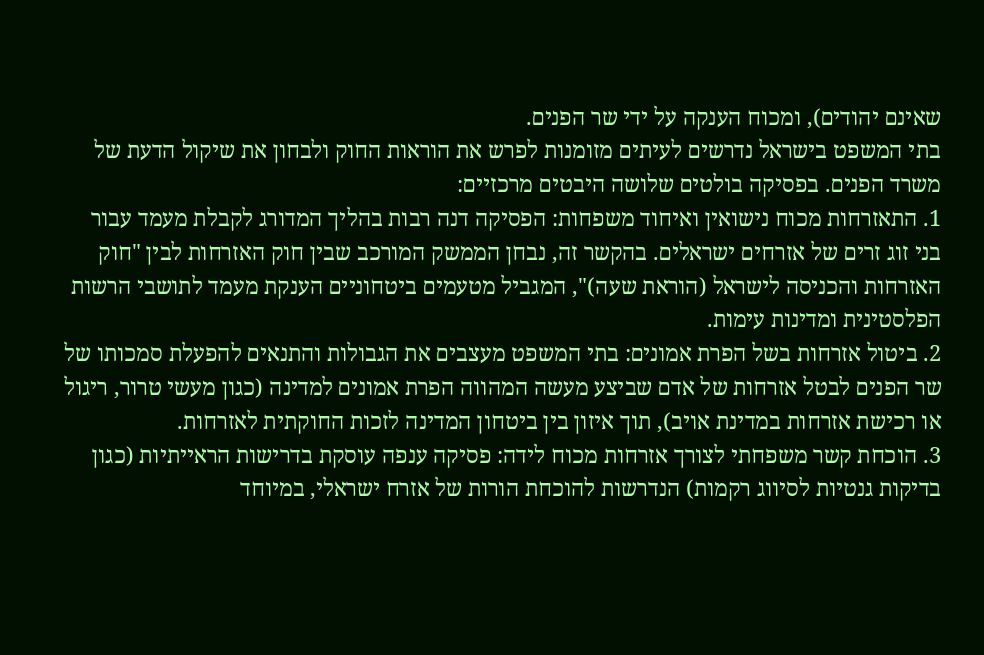שאינם יהודים), ומכוח הענקה על ידי שר הפנים.
בתי המשפט בישראל נדרשים לעיתים מזומנות לפרש את הוראות החוק ולבחון את שיקול הדעת של משרד הפנים. בפסיקה בולטים שלושה היבטים מרכזיים:
1. התאזרחות מכוח נישואין ואיחוד משפחות: הפסיקה דנה רבות בהליך המדורג לקבלת מעמד עבור בני זוג זרים של אזרחים ישראלים. בהקשר זה, נבחן הממשק המורכב שבין חוק האזרחות לבין "חוק האזרחות והכניסה לישראל (הוראת שעה)", המגביל מטעמים ביטחוניים הענקת מעמד לתושבי הרשות הפלסטינית ומדינות עימות.
2. ביטול אזרחות בשל הפרת אמונים: בתי המשפט מעצבים את הגבולות והתנאים להפעלת סמכותו של שר הפנים לבטל אזרחות של אדם שביצע מעשה המהווה הפרת אמונים למדינה (כגון מעשי טרור, ריגול או רכישת אזרחות במדינת אויב), תוך איזון בין ביטחון המדינה לזכות החוקתית לאזרחות.
3. הוכחת קשר משפחתי לצורך אזרחות מכוח לידה: פסיקה ענפה עוסקת בדרישות הראייתיות (כגון בדיקות גנטיות לסיווג רקמות) הנדרשות להוכחת הורות של אזרח ישראלי, במיוחד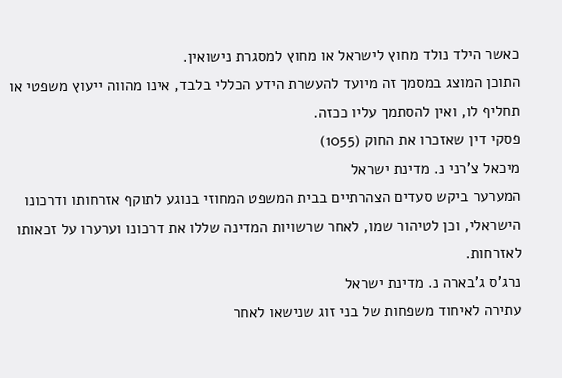כאשר הילד נולד מחוץ לישראל או מחוץ למסגרת נישואין.
התוכן המוצג במסמך זה מיועד להעשרת הידע הכללי בלבד, אינו מהווה ייעוץ משפטי או תחליף לו, ואין להסתמך עליו ככזה.
פסקי דין שאזכרו את החוק (1055)
מיכאל צ'רני נ. מדינת ישראל
המערער ביקש סעדים הצהרתיים בבית המשפט המחוזי בנוגע לתוקף אזרחותו ודרכונו הישראלי, וכן לטיהור שמו, לאחר שרשויות המדינה שללו את דרכונו וערערו על זכאותו לאזרחות.
נרג'ס ג'בארה נ. מדינת ישראל
עתירה לאיחוד משפחות של בני זוג שנישאו לאחר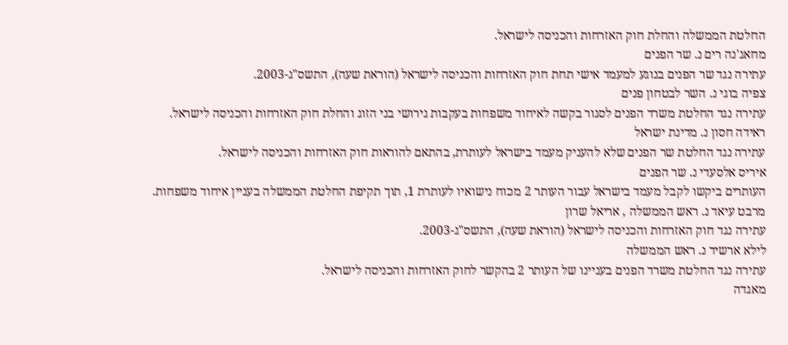החלטת הממשלה והחלת חוק האזרחות והכניסה לישראל.
מחאג'נה רים נ. שר הפנים
עתירה נגד שר הפנים בנוגע למעמד אישי תחת חוק האזרחות והכניסה לישראל (הוראת שעה), התשס"ג-2003.
צפיה בוגי נ. השר לבטחון פנים
עתירה נגד החלטת משרד הפנים לסגור בקשה לאיחוד משפחות בעקבות גירושי בני הזוג והחלת חוק האזרחות והכניסה לישראל.
ראידה חסון נ. מדינת ישראל
עתירה נגד החלטת שר הפנים שלא להעניק מעמד בישראל לעותרת, בהתאם להוראות חוק האזרחות והכניסה לישראל.
איריס אלסעדי נ. שר הפנים
העותרים ביקשו לקבל מעמד בישראל עבור העותר 2 מכוח נישואיו לעותרת 1, תוך תקיפת החלטת הממשלה בעניין איחוד משפחות.
מרבט עיאד נ. ראש הממשלה , אריאל שרון
עתירה נגד חוק האזרחות והכניסה לישראל (הוראת שעה), התשס"ג-2003.
לילא ארשיד נ. ראש הממשלה
עתירה נגד החלטת משרד הפנים בעניינו של העותר 2 בהקשר לחוק האזרחות והכניסה לישראל.
מאגדה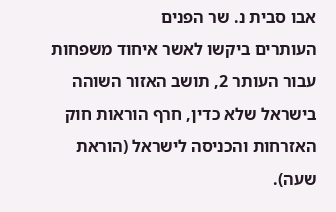אבו סבית נ. שר הפנים
העותרים ביקשו לאשר איחוד משפחות עבור העותר 2, תושב האזור השוהה בישראל שלא כדין, חרף הוראות חוק האזרחות והכניסה לישראל (הוראת שעה).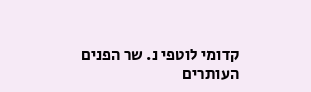קדומי לוטפי נ. שר הפנים
העותרים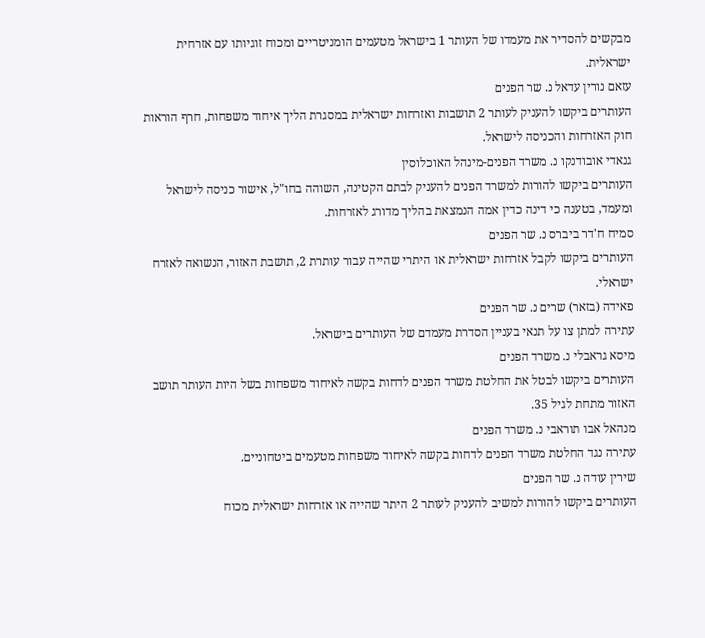מבקשים להסדיר את מעמדו של העותר 1 בישראל מטעמים הומניטריים ומכוח זוגיותו עם אזרחית ישראלית.
עזאם נורין עדאל נ. שר הפנים
העותרים ביקשו להעניק לעותר 2 תושבות ואזרחות ישראלית במסגרת הליך איחוד משפחות, חרף הוראות חוק האזרחות והכניסה לישראל.
גנאדי אובודנקו נ. משרד הפנים-מינהל האוכלוסין
העותרים ביקשו להורות למשרד הפנים להעניק לבתם הקטינה, השוהה בחו"ל, אישור כניסה לישראל ומעמד, בטענה כי דינה כדין אמה הנמצאת בהליך מדורג לאזרחות.
סמיח ח'דר ביברס נ. שר הפנים
העותרים ביקשו לקבל אזרחות ישראלית או היתרי שהייה עבור עותרת 2, תושבת האזור, הנשואה לאזרח ישראלי.
פאידה (בזאר) שרים נ. שר הפנים
עתירה למתן צו על תנאי בעניין הסדרת מעמדם של העותרים בישראל.
מיסא גראבלי נ. משרד הפנים
העותרים ביקשו לבטל את החלטת משרד הפנים לדחות בקשה לאיחוד משפחות בשל היות העותר תושב האזור מתחת לגיל 35.
מנהאל אבו תוראבי נ. משרד הפנים
עתירה נגד החלטת משרד הפנים לדחות בקשה לאיחוד משפחות מטעמים ביטחוניים.
שירין עודה נ. שר הפנים
העותרים ביקשו להורות למשיב להעניק לעותר 2 היתר שהייה או אזרחות ישראלית מכוח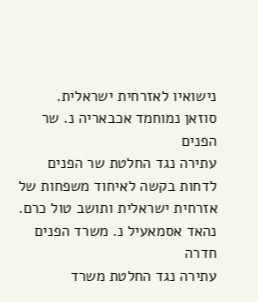נישואיו לאזרחית ישראלית.
סוזאן נמוחמד אכבאריה נ. שר הפנים
עתירה נגד החלטת שר הפנים לדחות בקשה לאיחוד משפחות של אזרחית ישראלית ותושב טול כרם.
נהאד אסמאעיל נ. משרד הפנים חדרה
עתירה נגד החלטת משרד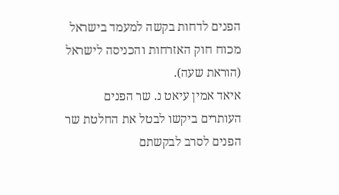הפנים לדחות בקשה למעמד בישראל מכוח חוק האזרחות והכניסה לישראל (הוראת שעה).
איאד אמין עיאט נ. שר הפנים
העותרים ביקשו לבטל את החלטת שר הפנים לסרב לבקשתם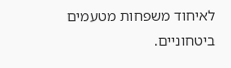לאיחוד משפחות מטעמים ביטחוניים.